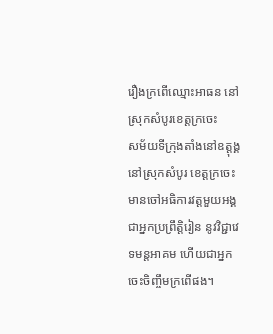រឿងក្រពើឈ្មោះអាធន នៅស្រុកសំបូរខេត្ដក្រចេះ
សម័យទីក្រុងតាំងនៅឧត្ដុង្គ នៅស្រុកសំបូរ ខេត្ដក្រចេះ មានចៅអធិការវត្ដមួយអង្គជាអ្នកប្រព្រឹត្ដិរៀន នូវវិជ្ជាវេទមន្ដអាគម ហើយជាអ្នកចេះចិញ្ចឹមក្រពើផង។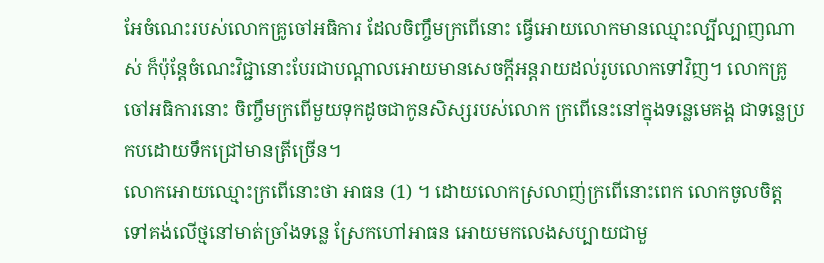អែចំណេះរបស់លោកគ្រូចៅអធិការ ដែលចិញ្ចឹមក្រពើនោះ ធ្វើអោយលោកមានឈ្មោះល្បីល្បាញណាស់ ក៏ប៉ុន្ដែចំណេះវិជ្ជានោះបែរជាបណ្ដាលអោយមានសេចក្ដីអន្ដរាយដល់រូបលោកទៅវិញ។ លោកគ្រូចៅអធិការនោះ ចិញ្ចឹមក្រពើមួយទុកដូចជាកូនសិស្សរបស់លោក ក្រពើនេះនៅក្នុងទន្លេមេគង្គ ជាទន្លេប្រកបដោយទឹកជ្រៅមានត្រីច្រើន។
លោកអោយឈ្មោះក្រពើនោះថា អាធន (1) ។ ដោយលោកស្រលាញ់ក្រពើនោះពេក លោកចូលចិត្ដទៅគង់លើថ្មនៅមាត់ច្រាំងទន្លេ ស្រែកហៅអាធន អោយមកលេងសប្បាយជាមួ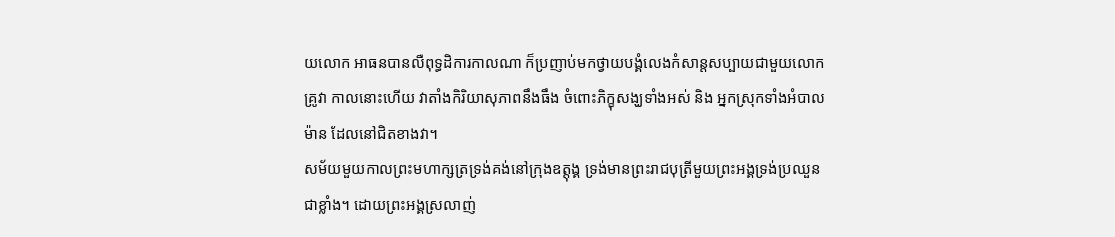យលោក អាធនបានលឺពុទ្ធដិការកាលណា ក៏ប្រញាប់មកថ្វាយបង្គំលេងកំសាន្ដសប្បាយជាមួយលោកគ្រូវា កាលនោះហើយ វាតាំងកិរិយាសុភាពនឹងធឹង ចំពោះភិក្ខុសង្ឃទាំងអស់ និង អ្នកស្រុកទាំងអំបាលម៉ាន ដែលនៅជិតខាងវា។
សម័យមួយកាលព្រះមហាក្សត្រទ្រង់គង់នៅក្រុងឧត្ដុង្គ ទ្រង់មានព្រះរាជបុត្រីមួយព្រះអង្គទ្រង់ប្រឈួនជាខ្លាំង។ ដោយព្រះអង្គស្រលាញ់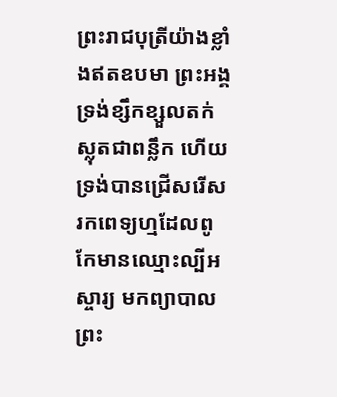ព្រះរាជបុត្រីយ៉ាងខ្លាំងឥតឧបមា ព្រះអង្គទ្រង់ខ្សឹកខ្សួលតក់ស្លុតជាពន្លឹក ហើយទ្រង់បានជ្រើសរើស រកពេទ្យហ្មដែលពូកែមានឈ្មោះល្បីអស្ចារ្យ មកព្យាបាលព្រះ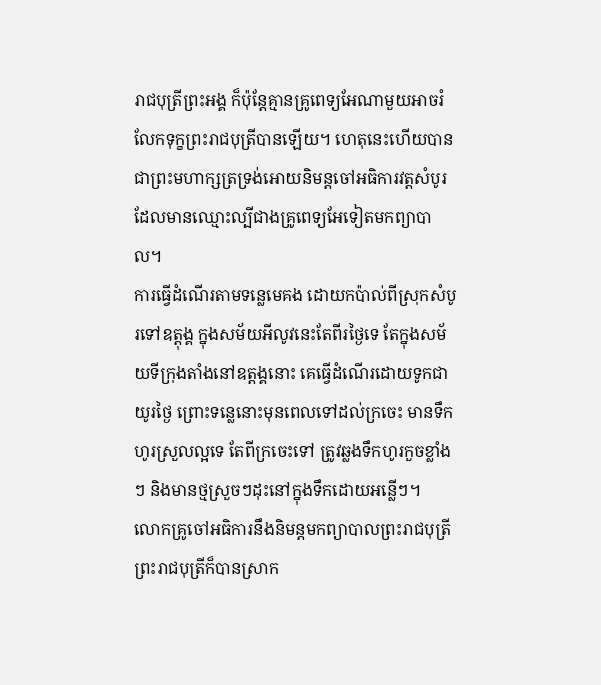រាជបុត្រីព្រះអង្គ ក៏ប៉ុន្ដែគ្មានគ្រូពេទ្យអែណាមួយអាចរំលែកទុក្ខព្រះរាជបុត្រីបានឡើយ។ ហេតុនេះហើយបានជាព្រះមហាក្សត្រទ្រង់អោយនិមន្ដចៅអធិការវត្ដសំបូរ ដែលមានឈ្មោះល្បីជាងគ្រូពេទ្យអែទៀតមកព្យាបាល។
ការធ្វើដំណើរតាមទន្លេមេគង ដោយកប៉ាល់ពីស្រុកសំបូរទៅឧត្ដុង្គ ក្នុងសម័យអីលូវនេះតែពីរថ្ងៃទេ តែក្នុងសម័យទីក្រុងតាំងនៅឧត្ដង្គនោះ គេធ្វើដំណើរដោយទូកជាយូរថ្ងៃ ព្រោះទន្លេនោះមុនពេលទៅដល់ក្រចេះ មានទឹកហូរស្រួលល្អទេ តែពីក្រចេះទៅ ត្រូវឆ្លងទឹកហូរកួចខ្លាំងៗ និងមានថ្មស្រួចៗដុះនៅក្នុងទឹកដោយអន្លើៗ។
លោកគ្រូចៅអធិការនឹងនិមន្ដមកព្យាបាលព្រះរាជបុត្រី ព្រះរាជបុត្រីក៏បានស្រាក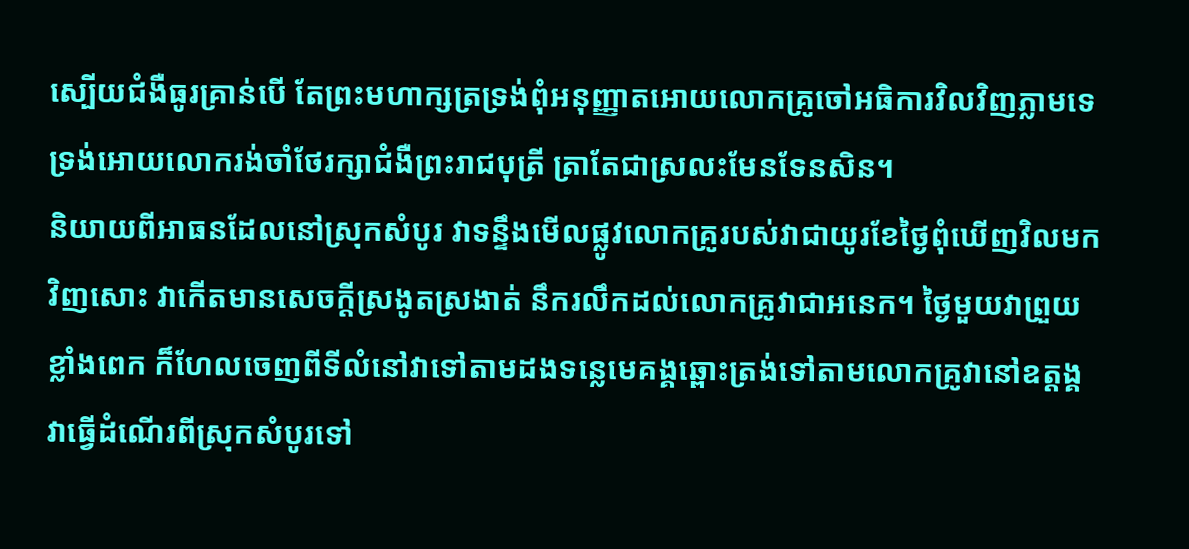ស្បើយជំងឺធូរគ្រាន់បើ តែព្រះមហាក្សត្រទ្រង់ពុំអនុញ្ញាតអោយលោកគ្រូចៅអធិការវិលវិញភ្លាមទេ ទ្រង់អោយលោករង់ចាំថែរក្សាជំងឺព្រះរាជបុត្រី ត្រាតែជាស្រលះមែនទែនសិន។
និយាយពីអាធនដែលនៅស្រុកសំបូរ វាទន្ទឹងមើលផ្លូវលោកគ្រូរបស់វាជាយូរខែថ្ងៃពុំឃើញវិលមកវិញសោះ វាកើតមានសេចក្ដីស្រងូតស្រងាត់ នឹករលឹកដល់លោកគ្រូវាជាអនេក។ ថ្ងៃមួយវាព្រួយខ្លាំងពេក ក៏ហែលចេញពីទីលំនៅវាទៅតាមដងទន្លេមេគង្គឆ្ពោះត្រង់ទៅតាមលោកគ្រូវានៅឧត្ដង្គ វាធ្វើដំណើរពីស្រុកសំបូរទៅ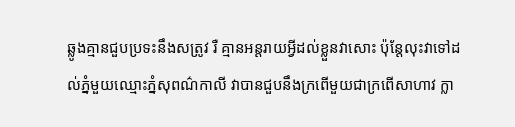ឆ្លូងគ្មានជួបប្រទះនឹងសត្រូវ រឺ គ្មានអន្ដរាយអ្វីដល់ខ្លួនវាសោះ ប៉ុន្ដែលុះវាទៅដល់ភ្នំមួយឈ្មោះភ្នំសុពណ៌កាលី វាបានជួបនឹងក្រពើមួយជាក្រពើសាហាវ ក្លា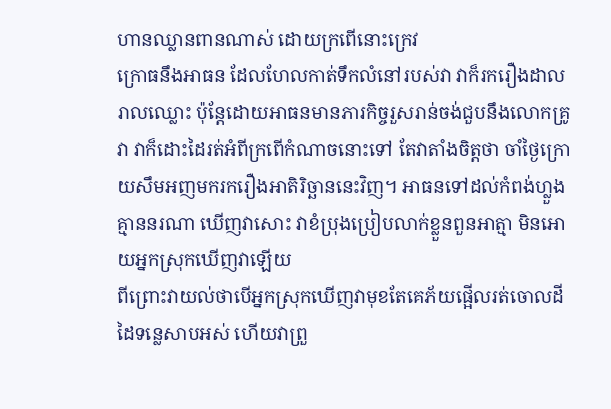ហានឈ្លានពានណាស់ ដោយក្រពើនោះក្រេវ
ក្រោធនឹងអាធន ដែលហែលកាត់ទឹកលំនៅរបស់វា វាក៏រករឿងដាលរាលឈ្លោះ ប៉ុន្ដែដោយអាធនមានភារកិច្ចរួសរាន់ចង់ជួបនឹងលោកគ្រូវា វាក៏ដោះដៃរត់អំពីក្រពើកំណាចនោះទៅ តែវាតាំងចិត្ដថា ចាំថ្ងៃក្រោយសឹមអញមករករឿងអាតិរិច្ឆាននេះវិញ។ អាធនទៅដល់កំពង់ហ្លួង គ្មាននរណា ឃើញវាសោះ វាខំប្រុងប្រៀបលាក់ខ្លួនពួនអាត្មា មិនអោយអ្នកស្រុកឃើញវាឡើយ
ពីព្រោះវាយល់ថាបើអ្នកស្រុកឃើញវាមុខតែគេភ័យផ្អើលរត់ចោលដីដៃទន្លេសាបអស់ ហើយវាព្រួ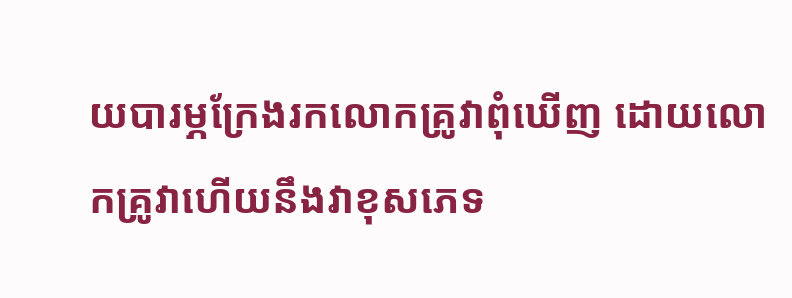យបារម្ភក្រែងរកលោកគ្រូវាពុំឃើញ ដោយលោកគ្រូវាហើយនឹងវាខុសភេទ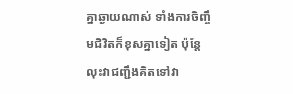គ្នាឆ្ងាយណាស់ ទាំងការចិញ្ចឹមជិវិតក៏ខុសគ្នាទៀត ប៉ុន្ដែលុះវាជញ្ជឹងគិតទៅវា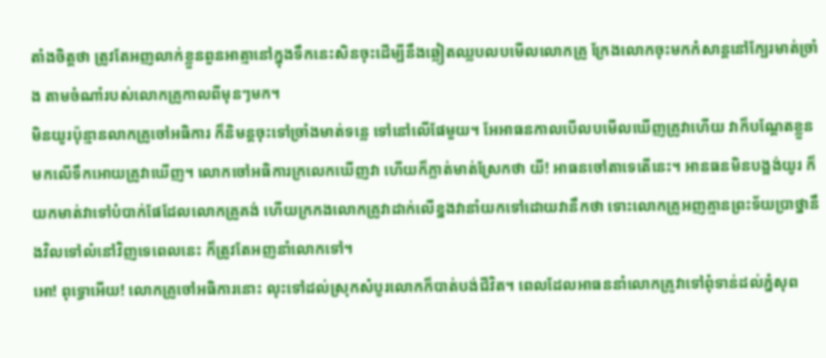តាំងចិត្ដថា ត្រូវតែអញលាក់ខ្លួនពួនអាត្មានៅក្នុងទឹកនេះសិនចុះដើម្បីនឹងឆ្លៀតឈ្លបលបមើលលោកគ្រូ ក្រែងលោកចុះមកកំសាន្ដនៅក្បែរមាត់ច្រាំង តាមចំណាំរបស់លោកគ្រូកាលពីមុនៗមក។
មិនយូរប៉ុន្មានលាកគ្រូចៅអធិការ ក៏និមន្ដចុះទៅច្រាំងមាត់ទន្លេ ទៅនៅលើផែមួយ។ អែអាធនកាលបើលបមើលឃើញគ្រូវាហើយ វាក៏បណ្ដែតខ្លួនមកលើទឹកអោយគ្រូវាឃើញ។ លោកចៅអធិការក្រលេកឃើញវា ហើយក៏ភ្លាត់មាត់ស្រែកថា យី! អាធនចៅតាទេតើនេះ។ អានធនមិនបង្អង់យូរ ក៏យកមាត់វាទៅបំបាក់ផែដែលលោកគ្រូគង់ ហើយក្រកងលោកគ្រូវាដាក់លើខ្នងវានាំយកទៅដោយវានឹកថា ទោះលោកគ្រូអញគ្មានព្រះទ័យប្រាថ្នានឹងវិលទៅលំនៅវិញទេពេលនេះ ក៏ត្រូវតែអញនាំលោកទៅ។
អោ! ពុទ្ធោអើយ! លោកគ្រូចៅអធិការនោះ លុះទៅដល់ស្រុកសំបូរលោកក៏បាត់បង់ជីវិត។ ពេលដែលអាធននាំលោកគ្រូវាទៅពុំទាន់ដល់ភ្នំសុព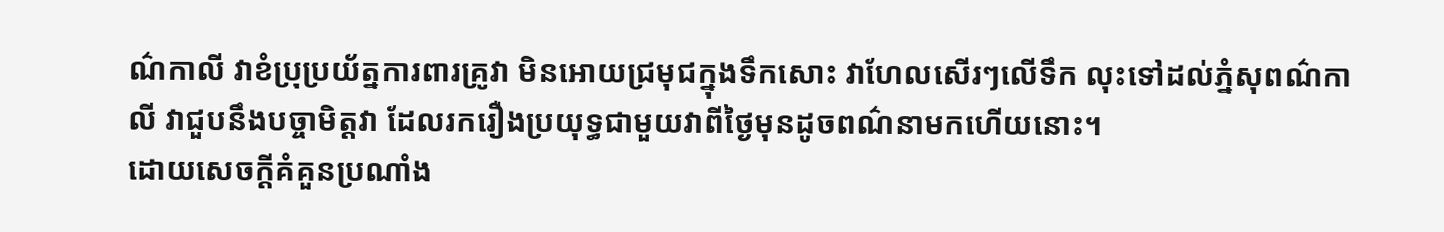ណ៌កាលី វាខំប្រុប្រយ័ត្នការពារគ្រូវា មិនអោយជ្រមុជក្នុងទឹកសោះ វាហែលសើរៗលើទឹក លុះទៅដល់ភ្នំសុពណ៌កាលី វាជួបនឹងបច្ចាមិត្ដវា ដែលរករឿងប្រយុទ្ធជាមួយវាពីថ្ងៃមុនដូចពណ៌នាមកហើយនោះ។
ដោយសេចក្ដីគំគួនប្រណាំង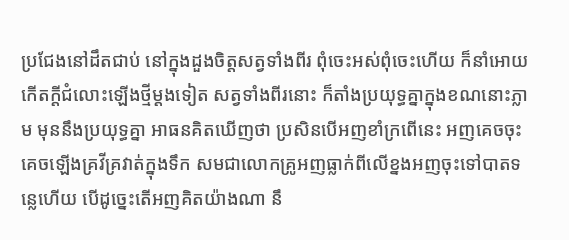ប្រជែងនៅដឹតជាប់ នៅក្នុងដួងចិត្ដសត្វទាំងពីរ ពុំចេះអស់ពុំចេះហើយ ក៏នាំអោយកើតក្ដីជំលោះឡើងថ្មីម្ដងទៀត សត្វទាំងពីរនោះ ក៏តាំងប្រយុទ្ធគ្នាក្នុងខណនោះភ្លាម មុននឹងប្រយុទ្ធគ្នា អាធនគិតឃើញថា ប្រសិនបើអញខាំក្រពើនេះ អញគេចចុះគេចឡើងគ្រវីគ្រវាត់ក្នុងទឹក សមជាលោកគ្រូអញធ្លាក់ពីលើខ្នងអញចុះទៅបាតទន្លេហើយ បើដូច្នេះតើអញគិតយ៉ាងណា នឹ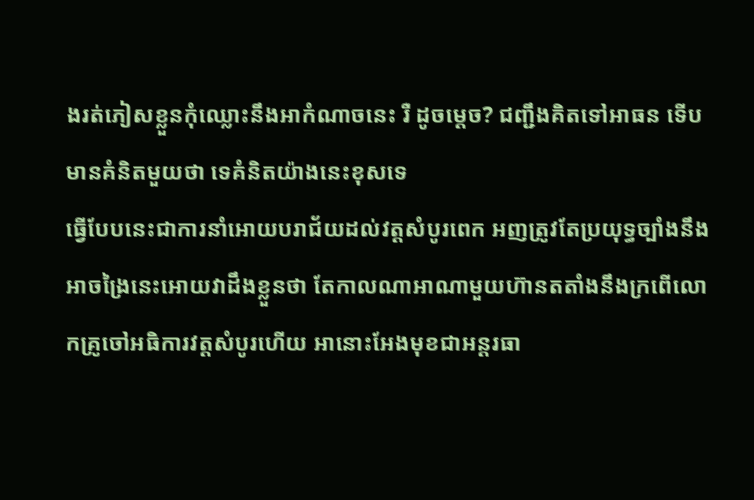ងរត់ភៀសខ្លួនកុំឈ្លោះនឹងអាកំណាចនេះ រឺ ដូចម្ដេច? ជញ្ជឹងគិតទៅអាធន ទើបមានគំនិតមួយថា ទេគំនិតយ៉ាងនេះខុសទេ
ធ្វើបែបនេះជាការនាំអោយបរាជ័យដល់វត្ដសំបូរពេក អញត្រូវតែប្រយុទ្ធច្បាំងនឹងអាចង្រៃនេះអោយវាដឹងខ្លួនថា តែកាលណាអាណាមួយហ៊ានតតាំងនឹងក្រពើលោកគ្រូចៅអធិការវត្ដសំបូរហើយ អានោះអែងមុខជាអន្ដរធា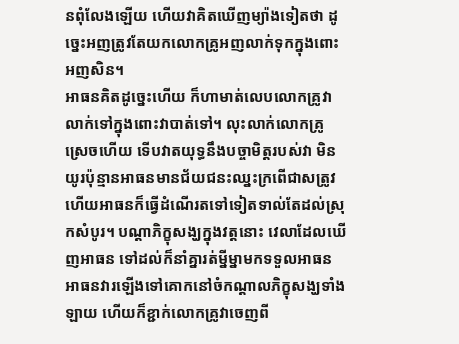នពុំលែងឡើយ ហើយវាគិតឃើញម្យ៉ាងទៀតថា ដូច្នេះអញត្រូវតែយកលោកគ្រូអញលាក់ទុកក្នុងពោះអញសិន។
អាធនគិតដូច្នេះហើយ ក៏ហាមាត់លេបលោកគ្រូវាលាក់ទៅក្នុងពោះវាបាត់ទៅ។ លុះលាក់លោកគ្រូស្រេចហើយ ទើបវាតយុទ្ធនឹងបច្ចាមិត្ដរបស់វា មិនយូរប៉ុន្មានអាធនមានជ័យជនះឈ្នះក្រពើជាសត្រូវ ហើយអាធនក៏ធ្វើដំណើរតទៅទៀតទាល់តែដល់ស្រុកសំបូរ។ បណ្ដាភិក្ខុសង្ឃក្នុងវត្ដនោះ វេលាដែលឃើញអាធន ទៅដល់ក៏នាំគ្នារត់ម្នីម្នាមកទទួលអាធន អាធនវារឡើងទៅគោកនៅចំកណ្ដាលភិក្ខុសង្ឃទាំងឡាយ ហើយក៏ខ្ជាក់លោកគ្រូវាចេញពី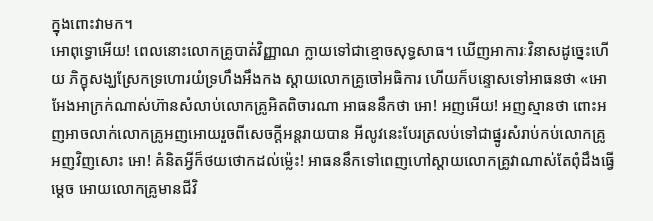ក្នុងពោះវាមក។
អោពុទ្ធោអើយ! ពេលនោះលោកគ្រូបាត់វិញ្ញាណ ក្លាយទៅជាខ្មោចសុទ្ធសាធ។ ឃើញអាការៈវិនាសដូច្នេះហើយ ភិក្ខុសង្ឃស្រែកទ្រហោរយំទ្រហឹងអឹងកង ស្ដាយលោកគ្រូចៅអធិការ ហើយក៏បន្ទោសទៅអាធនថា «អោអែងអាក្រក់ណាស់ហ៊ានសំលាប់លោកគ្រូអិតពិចារណា អាធននឹកថា អោ! អញអើយ! អញស្មានថា ពោះអញអាចលាក់លោកគ្រូអញអោយរួចពីសេចក្ដីអន្ដរាយបាន អីលូវនេះបែរត្រលប់ទៅជាផ្នូរសំរាប់កប់លោកគ្រូអញវិញសោះ អោ! គំនិតអ្វីក៏ថយថោកដល់ម៉្លេះ! អាធននឹកទៅពេញហៅស្ដាយលោកគ្រូវាណាស់តែពុំដឹងធ្វើម្ដេច អោយលោកគ្រូមានជីវិ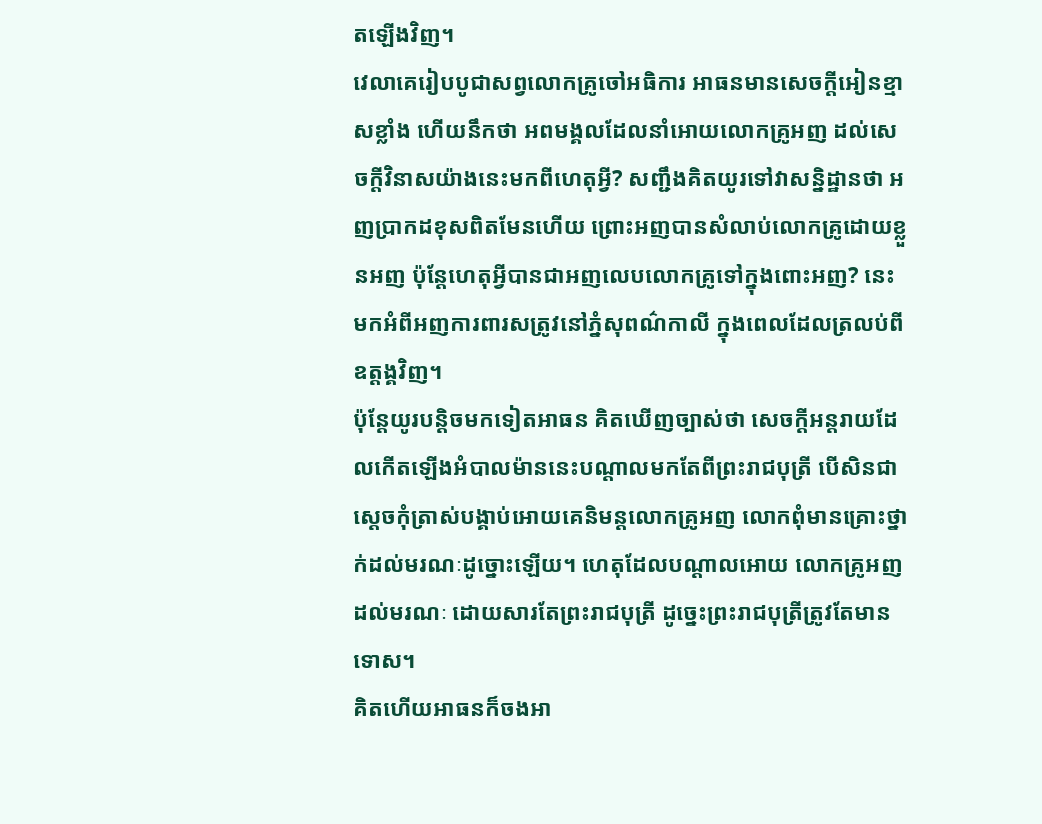តឡើងវិញ។
វេលាគេរៀបបូជាសព្វលោកគ្រូចៅអធិការ អាធនមានសេចក្ដីអៀនខ្មាសខ្លាំង ហើយនឹកថា អពមង្គលដែលនាំអោយលោកគ្រូអញ ដល់សេចក្ដីវិនាសយ៉ាងនេះមកពីហេតុអ្វី? សញ្ជឹងគិតយូរទៅវាសន្និដ្ឋានថា អញប្រាកដខុសពិតមែនហើយ ព្រោះអញបានសំលាប់លោកគ្រូដោយខ្លួនអញ ប៉ុន្ដែហេតុអ្វីបានជាអញលេបលោកគ្រូទៅក្នុងពោះអញ? នេះមកអំពីអញការពារសត្រូវនៅភ្នំសុពណ៌កាលី ក្នុងពេលដែលត្រលប់ពីឧត្ដង្គវិញ។
ប៉ុន្ដែយូរបន្ដិចមកទៀតអាធន គិតឃើញច្បាស់ថា សេចក្ដីអន្ដរាយដែលកើតឡើងអំបាលម៉ាននេះបណ្ដាលមកតែពីព្រះរាជបុត្រី បើសិនជាស្ដេចកុំត្រាស់បង្គាប់អោយគេនិមន្ដលោកគ្រូអញ លោកពុំមានគ្រោះថ្នាក់ដល់មរណៈដូច្នោះឡើយ។ ហេតុដែលបណ្ដាលអោយ លោកគ្រូអញដល់មរណៈ ដោយសារតែព្រះរាជបុត្រី ដូច្នេះព្រះរាជបុត្រីត្រូវតែមានទោស។
គិតហើយអាធនក៏ចងអា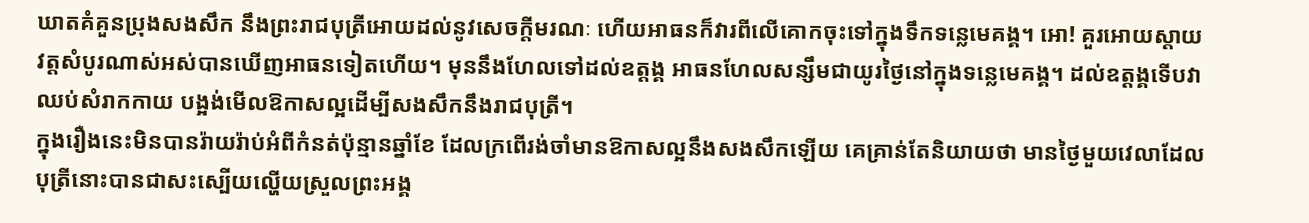ឃាតគំគួនប្រុងសងសឹក នឹងព្រះរាជបុត្រីអោយដល់នូវសេចក្ដីមរណៈ ហើយអាធនក៏វារពីលើគោកចុះទៅក្នុងទឹកទន្លេមេគង្គ។ អោ! គួរអោយស្ដាយវត្ដសំបូរណាស់អស់បានឃើញអាធនទៀតហើយ។ មុននឹងហែលទៅដល់ឧត្ដង្គ អាធនហែលសន្សឹមជាយូរថ្ងៃនៅក្នុងទន្លេមេគង្គ។ ដល់ឧត្ដង្គទើបវាឈប់សំរាកកាយ បង្អង់មើលឱកាសល្អដើម្បីសងសឹកនឹងរាជបុត្រី។
ក្នុងរឿងនេះមិនបានរ៉ាយរ៉ាប់អំពីកំនត់ប៉ុន្មានឆ្នាំខែ ដែលក្រពើរង់ចាំមានឱកាសល្អនឹងសងសឹកឡើយ គេគ្រាន់តែនិយាយថា មានថ្ងៃមួយវេលាដែលបុត្រីនោះបានជាសះស្បើយល្ហើយស្រួលព្រះអង្គ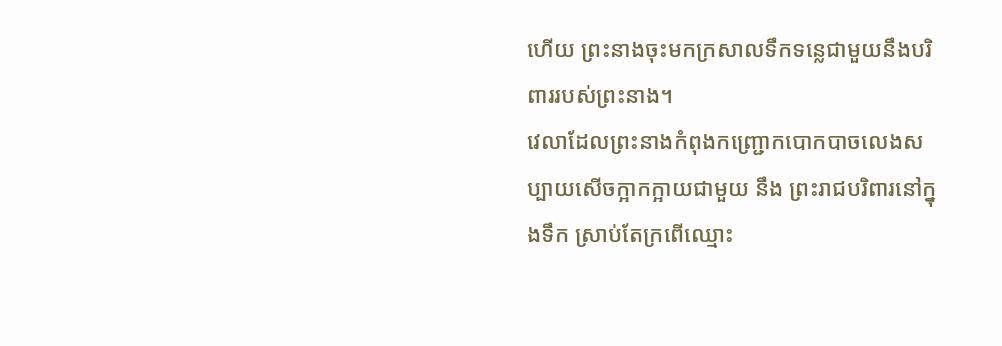ហើយ ព្រះនាងចុះមកក្រសាលទឹកទន្លេជាមួយនឹងបរិពាររបស់ព្រះនាង។
វេលាដែលព្រះនាងកំពុងកញ្រ្ជោកបោកបាចលេងសប្បាយសើចក្អាកក្អាយជាមួយ នឹង ព្រះរាជបរិពារនៅក្នុងទឹក ស្រាប់តែក្រពើឈ្មោះ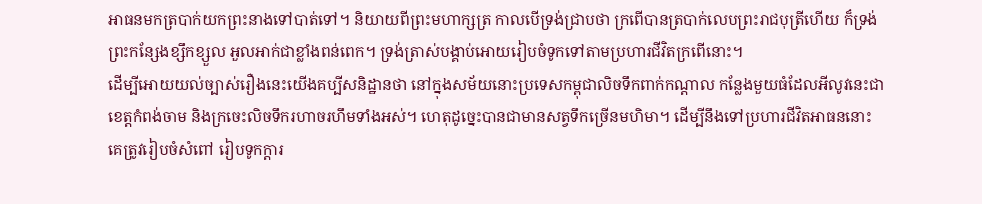អាធនមកត្របាក់យកព្រះនាងទៅបាត់ទៅ។ និយាយពីព្រះមហាក្សត្រ កាលបើទ្រង់ជ្រាបថា ក្រពើបានត្របាក់លេបព្រះរាជបុត្រីហើយ ក៏ទ្រង់ព្រះកន្សែងខ្សឹកខ្សួល អួលអាក់ជាខ្លាំងពន់ពេក។ ទ្រង់ត្រាស់បង្គាប់អោយរៀបចំទូកទៅតាមប្រហារជីវិតក្រពើនោះ។
ដើម្បីអោយយល់ច្បាស់រឿងនេះយើងគប្បីសនិដ្ឋានថា នៅក្នុងសម័យនោះប្រទេសកម្ពុជាលិចទឹកពាក់កណ្ដាល កន្លែងមួយធំដែលអីលូវនេះជាខេត្ដកំពង់ចាម និងក្រចេះលិចទឹករហាចរហឹមទាំងអស់។ ហេតុដូច្នេះបានជាមានសត្វទឹកច្រើនមហិមា។ ដើម្បីនឹងទៅប្រហារជីវិតអាធននោះ គេត្រូវរៀបចំសំពៅ រៀបទូកក្ដារ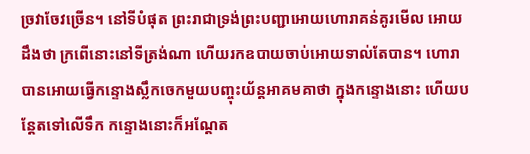ច្រវាចែវច្រើន។ នៅទីបំផុត ព្រះរាជាទ្រង់ព្រះបញ្ជាអោយហោរាគន់គូរមើល អោយដឹងថា ក្រពើនោះនៅទីត្រង់ណា ហើយរកឧបាយចាប់អោយទាល់តែបាន។ ហោរាបានអោយធ្វើកន្ទោងស្លឹកចេកមួយបញ្ចុះយ័ន្ដអាគមគាថា ក្នុងកន្ទោងនោះ ហើយបន្ដែតទៅលើទឹក កន្ទោងនោះក៏អណ្ដែត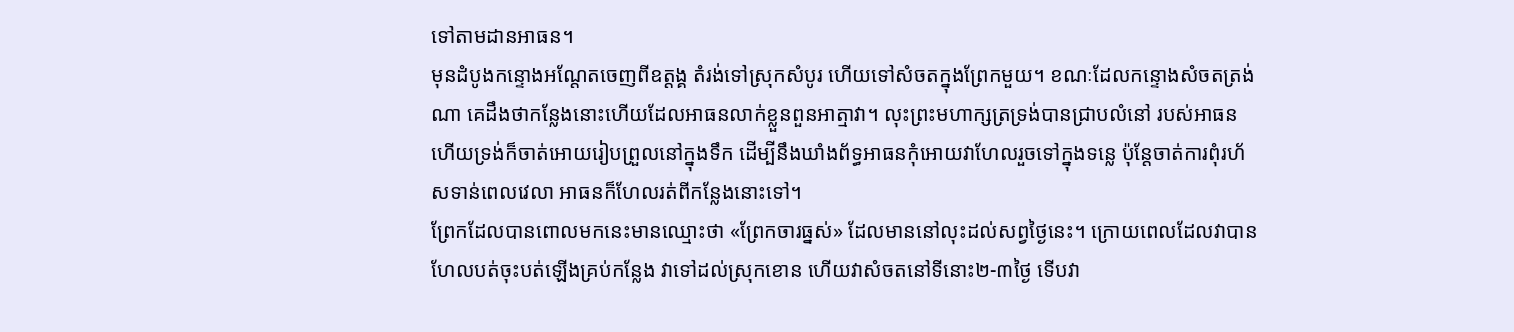ទៅតាមដានអាធន។
មុនដំបូងកន្ទោងអណ្ដែតចេញពីឧត្ដង្គ តំរង់ទៅស្រុកសំបូរ ហើយទៅសំចតក្នុងព្រែកមួយ។ ខណៈដែលកន្ទោងសំចតត្រង់ណា គេដឹងថាកន្លែងនោះហើយដែលអាធនលាក់ខ្លួនពួនអាត្មាវា។ លុះព្រះមហាក្សត្រទ្រង់បានជ្រាបលំនៅ របស់អាធនហើយទ្រង់ក៏ចាត់អោយរៀបព្រួលនៅក្នុងទឹក ដើម្បីនឹងឃាំងព័ទ្ធអាធនកុំអោយវាហែលរួចទៅក្នុងទន្លេ ប៉ុន្ដែចាត់ការពុំរហ័សទាន់ពេលវេលា អាធនក៏ហែលរត់ពីកន្លែងនោះទៅ។
ព្រែកដែលបានពោលមកនេះមានឈ្មោះថា «ព្រែកចារធ្នស់» ដែលមាននៅលុះដល់សព្វថ្ងៃនេះ។ ក្រោយពេលដែលវាបាន ហែលបត់ចុះបត់ឡើងគ្រប់កន្លែង វាទៅដល់ស្រុកខោន ហើយវាសំចតនៅទីនោះ២-៣ថ្ងៃ ទើបវា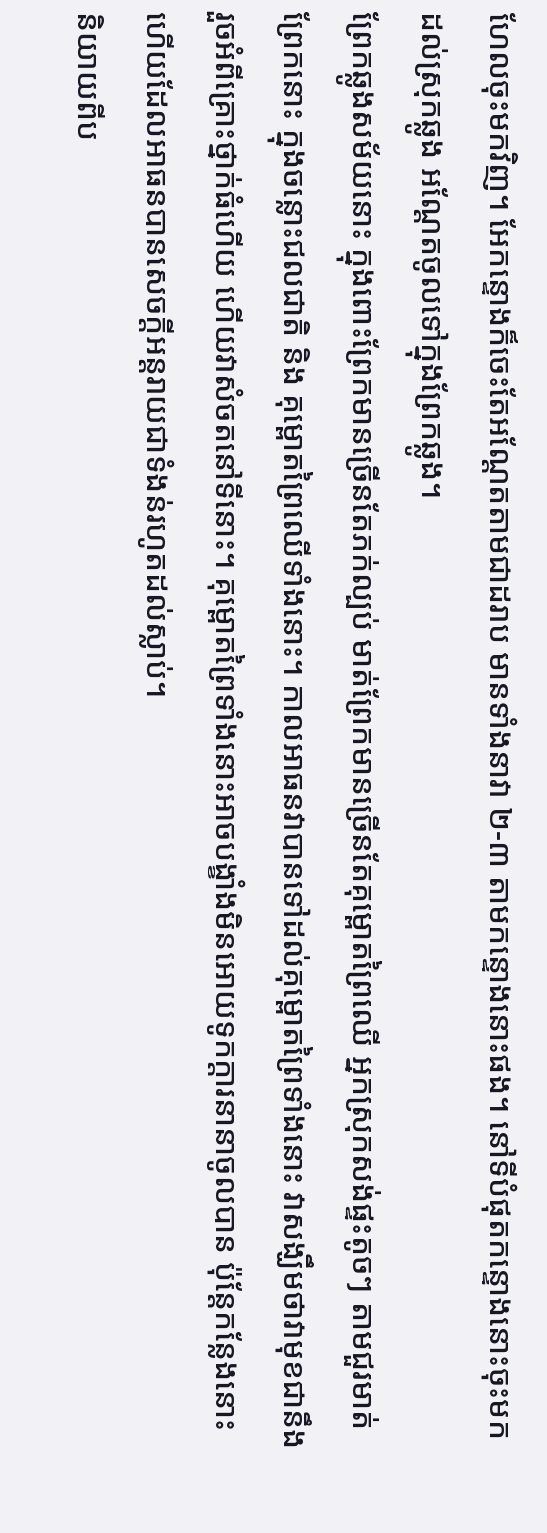ហែលចុះមកវិញ។ អែកន្ទោងក៏ចេះតែអណ្ដែតតាមជាដរាប មានទាំងនាវា ២-៣ តាមកន្ទោងនោះផង។ នៅទីបំផុតកន្ទោងនោះចុះមកដល់ស្រុកឆ្លូង អណ្ដែតចូលទៅក្នុងព្រែកឆ្លូង។
ព្រែកឆ្លូងសម័យនោះ ក្នុងពោះព្រែកមានច្រើនតែភក់ល្បប់ មាត់ព្រែកមានច្រើនតែគុម្ពោតព្រៃឈើ អ្នកស្រុកសង់ផ្ទះតូចៗ តាមជួរមាត់ព្រែកនោះ ក្នុងចន្លោះជលជាតិ និង គុម្ពោតព្រៃឈើទាំងនោះ។ កាលអាធនវាបានទៅដល់គុម្ពោតព្រៃទាំងនោះ វាសង្ឃឹមថាវាមុខជានឹងរួចអំពីគ្រោះថ្នាក់ធំហើយ ហើយវាសំចតនៅទីនោះ។ គុម្ពោតព្រៃទាំងនោះអាចបង្ខាំងមិនអោយទូកក្ដារនានាចូលបាន ប៉ុន្ដែកន្លែងនោះហើយដែលអាធនបានសេចក្ដីអន្ដរាយជាទំងន់រហូតដល់ស្លាប់។
និយាយពីប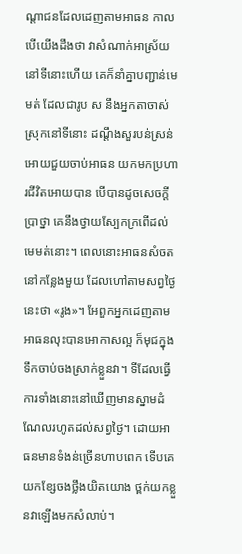ណ្ដាជនដែលដេញតាមអាធន កាលបើយើងដឹងថា វាសំណាក់អាស្រ័យនៅទីនោះហើយ គេក៏នាំគ្នាបញ្ជាន់មេមត់ ដែលជារូប ស នឹងអ្នកតាចាស់ស្រុកនៅទីនោះ ដណ្ដឹងសួរបន់ស្រន់អោយជួយចាប់អាធន យកមកប្រហារជីវិតអោយបាន បើបានដូចសេចក្ដីប្រាថ្នា គេនឹងថ្វាយស្បែកក្រពើដល់មេមត់នោះ។ ពេលនោះអាធនសំចតនៅកន្លែងមួយ ដែលហៅតាមសព្វថ្ងៃនេះថា «រូង»។ អែពួកអ្នកដេញតាមអាធនលុះបានអោកាសល្អ ក៏មុជក្នុងទឹកចាប់ចងស្រាក់ខ្លួនវា។ ទីដែលធ្វើការទាំងនោះនៅឃើញមានស្នាមដំណែលរហូតដល់សព្វថ្ងៃ។ ដោយអាធនមានទំងន់ច្រើនហាបពេក ទើបគេយកខ្សែចងថ្លឹងយិតយោង ថ្ពក់យកខ្លួនវាឡើងមកសំលាប់។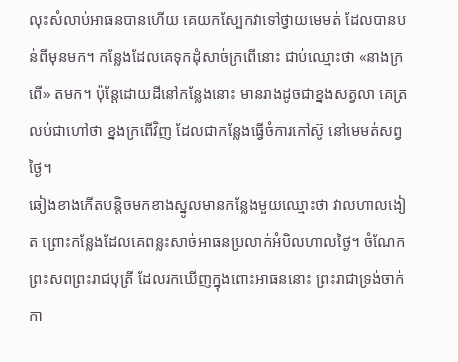លុះសំលាប់អាធនបានហើយ គេយកស្បែកវាទៅថ្វាយមេមត់ ដែលបានបន់ពីមុនមក។ កន្លែងដែលគេទុកដុំសាច់ក្រពើនោះ ជាប់ឈ្មោះថា «នាងក្រពើ» តមក។ ប៉ុន្ដែដោយដីនៅកន្លែងនោះ មានរាងដូចជាខ្នងសត្វលា គេត្រលប់ជាហៅថា ខ្នងក្រពើវិញ ដែលជាកន្លែងធ្វើចំការកៅស៊ូ នៅមេមត់សព្វថ្ងៃ។
ឆៀងខាងកើតបន្ដិចមកខាងស្នូលមានកន្លែងមួយឈ្មោះថា វាលហាលងៀត ព្រោះកន្លែងដែលគេពន្លះសាច់អាធនប្រលាក់អំបិលហាលថ្ងៃ។ ចំណែកព្រះសពព្រះរាជបុត្រី ដែលរកឃើញក្នុងពោះអាធននោះ ព្រះរាជាទ្រង់ចាក់កា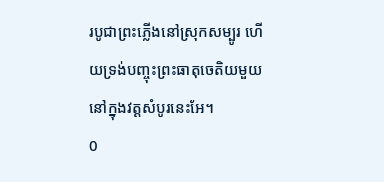របូជាព្រះភ្លើងនៅស្រុកសម្បូរ ហើយទ្រង់បញ្ចុះព្រះធាតុចេតិយមួយ នៅក្នុងវត្ដសំបូរនេះអែ។
0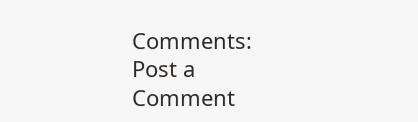Comments:
Post a Comment